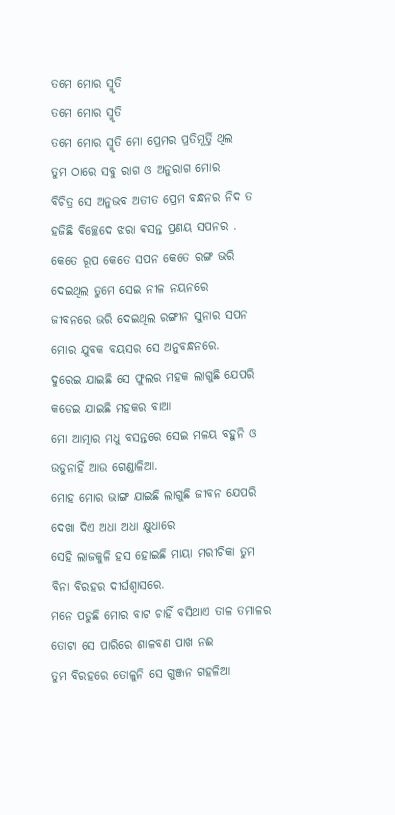ତମେ ମୋର ସ୍ମୃତି
ତମେ ମୋର ସ୍ମୃତି
ତମେ ମୋର ସ୍ମୃତି ମୋ ପ୍ରେମର ପ୍ରତିମୂର୍ତ୍ତି ଥିଲ
ତୁମ ଠାରେ ସବୁ ରାଗ ଓ ଅନୁରାଗ ମୋର
ବିଚିତ୍ର ସେ ଅନୁଭବ ଅତୀତ ପ୍ରେମ ବନ୍ଧନର ନିଦ ତ
ହଜିଛି ବିଚ୍ଛେଦେ ଝରା ଵସନ୍ତ ପ୍ରଣୟ ସପନର .
କେତେ ରୂପ କେତେ ସପନ କେତେ ରଙ୍ଗ ଭରି
ଦେଇଥିଲ ତୁମେ ସେଇ ନୀଳ ନୟନରେ
ଜୀବନରେ ଭରି ଦେଇଥିଲ ରଙ୍ଗୀନ ସୁନାର ସପନ
ମୋର ଯୁବକ ବୟସର ସେ ଅନୁବନ୍ଧନରେ.
ଦୁରେଇ ଯାଇଛି ସେ ଫୁଲର ମହକ ଲାଗୁଛି ଯେପରି
କଡେଇ ଯାଇଛି ମହକର ବାଆ
ମୋ ଆତ୍ମାର ମଧୁ ବସନ୍ତରେ ସେଇ ମଳୟ ବହୁନି ଓ
ଉଡୁନାହିଁ ଆଉ ଗେଣ୍ଡାଳିଆ.
ମୋହ ମୋର ଭାଙ୍ଗ ଯାଇଛି ଲାଗୁଛି ଜୀବନ ଯେପରି
ଦେଖା ଦିଏ ଅଧା ଅଧା କ୍ଷୁଧାରେ
ସେହି ଲାଜକୁଳି ହସ ହୋଇଛି ମାୟା ମରୀଚିକା ତୁମ
ବିନା ବିରହର ଦୀର୍ଘଶ୍ଵାସରେ.
ମନେ ପଡୁଛି ମୋର ବାଟ ଚାହିଁ ବସିଥାଏ ତାଳ ତମାଳର
ତୋଟା ସେ ପାରିରେ ଶାଳବଣ ପାଖ ନଈ
ତୁମ ବିରହରେ ତୋଳୁନି ସେ ଗୁଞ୍ଜନ ଗହଳିଆ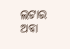ଲଟାର
ଅବା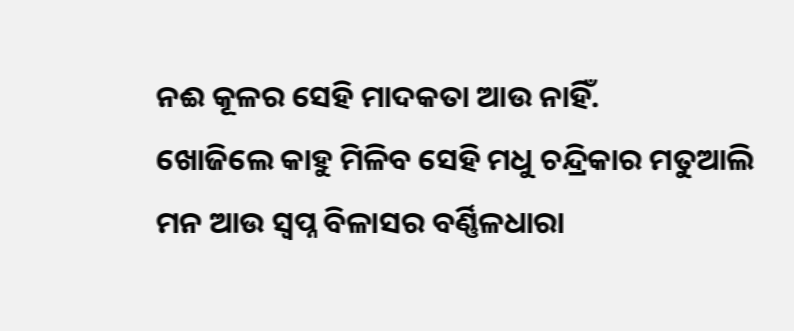ନଈ କୂଳର ସେହି ମାଦକତା ଆଉ ନାହିଁ.
ଖୋଜିଲେ କାହୁ ମିଳିବ ସେହି ମଧୁ ଚନ୍ଦ୍ରିକାର ମତୁଆଲି
ମନ ଆଉ ସ୍ୱପ୍ନ ବିଳାସର ବର୍ଣ୍ଣିଳଧାରା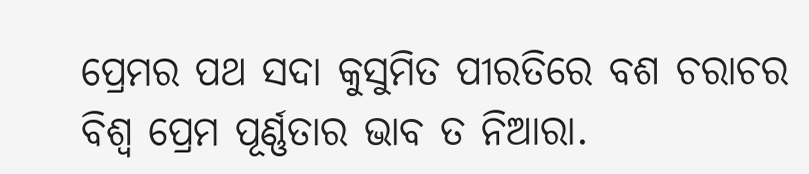ପ୍ରେମର ପଥ ସଦା କୁସୁମିତ ପୀରତିରେ ବଶ ଚରାଚର
ବିଶ୍ୱ ପ୍ରେମ ପୂର୍ଣ୍ଣତାର ଭାବ ତ ନିଆରା.